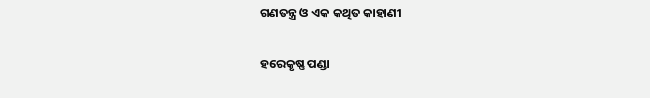ଗଣତନ୍ତ୍ର ଓ ଏକ କଥିତ କାହାଣୀ

ହରେକୃଷ୍ଣ ପଣ୍ଡା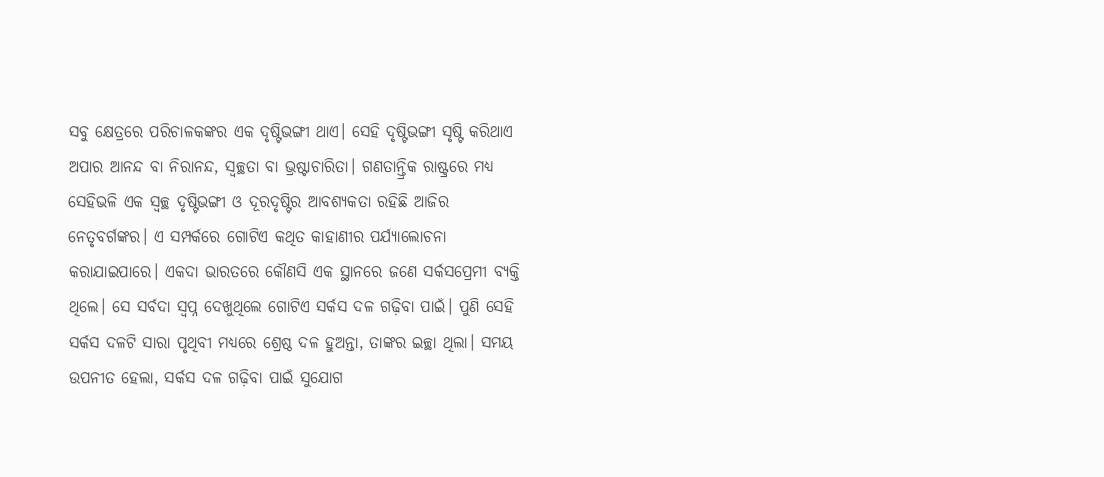ସବୁ କ୍ଷେତ୍ରରେ ପରିଚାଳକଙ୍କର ଏକ ଦୃଷ୍ଟିଭଙ୍ଗୀ ଥାଏ। ସେହି ଦୃଷ୍ଟିଭଙ୍ଗୀ ସୃଷ୍ଟି କରିଥାଏ ଅପାର ଆନନ୍ଦ ବା ନିରାନନ୍ଦ, ସ୍ବଚ୍ଛତା ବା ଭ୍ରଷ୍ଟାଚାରିତା। ଗଣତାନ୍ତ୍ରିକ ରାଷ୍ଟ୍ରରେ ମଧ୍ୟ ସେହିଭଳି ଏକ ସ୍ବଚ୍ଛ ଦୃଷ୍ଟିଭଙ୍ଗୀ ଓ ଦୂରଦୃଷ୍ଟିର ଆବଶ୍ୟକତା ରହିଛି ଆଜିର ନେତୃବର୍ଗଙ୍କର। ଏ ସମ୍ପର୍କରେ ଗୋଟିଏ କଥିତ କାହାଣୀର ପର୍ଯ୍ୟାଲୋଚନା କରାଯାଇପାରେ। ଏକଦା ଭାରତରେ କୌଣସି ଏକ ସ୍ଥାନରେ ଜଣେ ସର୍କସପ୍ରେମୀ ବ୍ୟକ୍ତି ଥିଲେ। ସେ ସର୍ବଦା ସ୍ବପ୍ନ ଦେଖୁଥିଲେ ଗୋଟିଏ ସର୍କସ ଦଳ ଗଢ଼ିବା ପାଇଁ। ପୁଣି ସେହି ସର୍କସ ଦଳଟି ସାରା ପୃଥିବୀ ମଧ୍ୟରେ ଶ୍ରେଷ୍ଠ ଦଳ ହୁଅନ୍ତା, ତାଙ୍କର ଇଚ୍ଛା ଥିଲା। ସମୟ ଉପନୀତ ହେଲା, ସର୍କସ ଦଳ ଗଢ଼ିବା ପାଇଁ ସୁଯୋଗ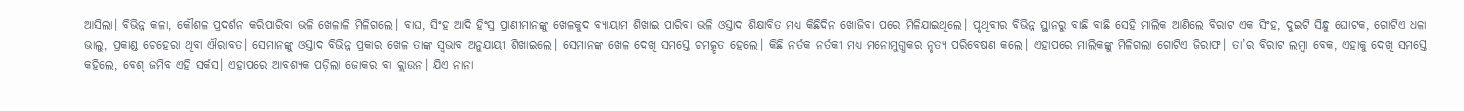ଆସିଲା। ବିଭିନ୍ନ କଳା, କୌଶଳ ପ୍ରଦର୍ଶନ କରିପାରିବା ଭଳି ଖେଳାଳି ମିଳିଗଲେ। ବାଘ, ସିଂହ ଆଦି ହିଂସ୍ର ପ୍ରାଣୀମାନଙ୍କୁ ଖେଳକୁଦ ବ୍ୟାୟାମ ଶିଖାଇ ପାରିବା ଭଳି ଓସ୍ତାଦ ଶିକ୍ଷାବିତ ମଧ୍ୟ କିଛିଦିନ ଖୋଜିବା ପରେ ମିଳିଯାଇଥିଲେ। ପୃଥିବୀର ବିଭିନ୍ନ ସ୍ଥାନରୁ ବାଛି ବାଛି ସେହି ମାଲିକ ଆଣିଲେ ବିରାଟ ଏକ ସିଂହ, ଦୁଇଟି ସିନ୍ଧୁ ଘୋଟକ, ଗୋଟିଏ ଧଳା ଭାଲୁ, ପ୍ରକାଣ୍ଡ ଚେହେରା ଥିବା ଐରାବତ। ସେମାନଙ୍କୁ ଓସ୍ତାଦ ବିଭିନ୍ନ ପ୍ରକାର ଖେଳ ତାଙ୍କ ସ୍ବଭାବ ଅନୁଯାୟୀ ଶିଖାଇଲେ। ସେମାନଙ୍କ ଖେଳ ଦେଖି ସମସ୍ତେ ଚମତ୍କୃତ ହେଲେ। କିଛି ନର୍ତକ ନର୍ତକୀ ମଧ୍ୟ ମନୋମୁଗ୍ଧକର ନୃତ୍ୟ ପରିବେଷଣ କଲେ। ଏହାପରେ ମାଲିକଙ୍କୁ ମିଳିଗଲା ଗୋଟିଏ ଜିରାଫ। ତା’ର ବିରାଟ ଲମ୍ବା ବେକ, ଏହାକୁ ଦେଖି ସମସ୍ତେ କହିଲେ, ବେଶ୍‌ ଜମିବ ଏହି ସର୍କସ। ଏହାପରେ ଆବଶ୍ୟକ ପଡ଼ିଲା ଜୋକର ବା କ୍ଲାଉନ। ଯିଏ ନାନା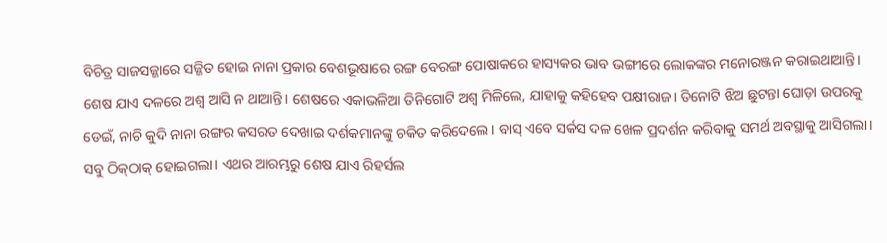ବିଚିତ୍ର ସାଜସଜ୍ଜାରେ ସଜ୍ଜିତ ହୋଇ ନାନା ପ୍ରକାର ବେଶଭୂଷାରେ ରଙ୍ଗ ବେରଙ୍ଗ ପୋଷାକରେ ହାସ୍ୟକର ଭାବ ଭଙ୍ଗୀରେ ଲୋକଙ୍କର ମନୋରଞ୍ଜନ କରାଇଥାଆନ୍ତି। ଶେଷ ଯାଏ ଦଳରେ ଅଶ୍ୱ ଆସି ନ ଥାଆନ୍ତି। ଶେଷରେ ଏକାଭଳିଆ ତିନିଗୋଟି ଅଶ୍ୱ ମିଳିଲେ, ଯାହାକୁ କହିହେବ ପକ୍ଷୀରାଜ। ତିନୋଟି ଝିଅ ଛୁଟନ୍ତା ଘୋଡ଼ା ଉପରକୁ ଡେଇଁ, ନାଚି କୁଦି ନାନା ରଙ୍ଗର କସରତ ଦେଖାଇ ଦର୍ଶକମାନଙ୍କୁ ଚକିତ କରିଦେଲେ। ବାସ୍‌ ଏବେ ସର୍କସ ଦଳ ଖେଳ ପ୍ରଦର୍ଶନ କରିବାକୁ ସମର୍ଥ ଅବସ୍ଥାକୁ ଆସିଗଲା। ସବୁ ଠିକ୍‌ଠାକ୍‌ ହୋଇଗଲା। ଏଥର ଆରମ୍ଭରୁ ଶେଷ ଯାଏ ରିହର୍ସଲ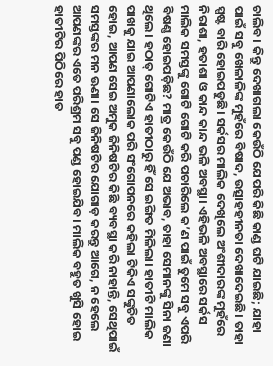ଚାଲିବ। କିନ୍ତୁ ଦେଖାଗଲା କେଉଁଠି ଯେପରି କିଛି କାଣ୍ଡ ଘଟି ଯାଇଛି; ଯାହା ପାଇଁ ସବୁ ଖେଳାଳିଙ୍କ ମୁହଁରେ ବିଷାଦ, ଉତ୍ସାହହୀନତା ଦେଖାଦେଇଛି। ତାହା ସ୍ପଷ୍ଟ ବାରି ହୋଇପଡୁଛି। ସର୍କସର ମାଲିକ ଦେଖିଲେ ଅଂଶୀଦାରଙ୍କ ମୁହଁରେ ନିରାଶା, ହତାଶା ଓ କାନ୍ଦ କାନ୍ଦ ଭଳି ଅବସ୍ଥା। ଏହିଭଳି ଅବସ୍ଥାରେ ସର୍କସ ମାଲିକ ସମସ୍ତଙ୍କୁ ଗୋଟି ଗୋଟି କରି ପଚାରିଲେ କ’ଣ ପାଇଁ ତୁମେ ସବୁ ଏପରି ବିଷଣ୍ଣ ହୋଇପଡ଼ିଛ? ମାତ୍ର କେଉଁଠି ଯେ ଅଭାବ, ତାହା ସେମାନଙ୍କୁ ସିନା ଜଣା ଥିଲେ। ହଠାତ୍‌ ଗୋଟିଏ ହାତୀଠାରୁ ହିଁ ସେ ଇଙ୍ଗିତ ମିଳିଲା। ହାତୀଟି ମାଲିକ ପାଖକୁ ଯାଇ ଆପଣାଲୋକ ପରି ସଂଗୋପନରେ କହିଲା ଟିକିଏ ସଙ୍କୁଚିତ ହୋଇ, ଆପଣ ସେଇ ଅମୁକ ଜିନିଷଟିର କିଛି ବ୍ୟବସ୍ଥା କରି ନାହାନ୍ତି, ସେଥିପାଇଁ ସମସ୍ତଙ୍କର ମନ ଊଣା। ସେ ଜିନିଷଟିର ଯୋଗାଡ଼ କରନ୍ତୁ ଆଗେ, ନ ହେଲେ ଆପଣଙ୍କର ଏତେ ପରିଶ୍ରମ ସବୁ ପଣ୍ଡ ହୋଇଯିବ। ମାଲିକ ବହୁତ ଖୁସି ହୋଇ ହାତୀଟିର ପିଠିରେ ହାତ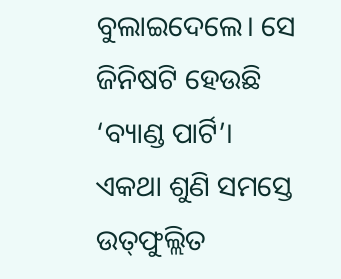ବୁଲାଇଦେଲେ। ସେ ଜିନିଷଟି ହେଉଛି ‘ବ୍ୟାଣ୍ଡ ପାର୍ଟି’। ଏକଥା ଶୁଣି ସମସ୍ତେ ଉତ୍‌ଫୁଲ୍ଲିତ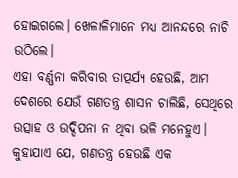ହୋଇଗଲେ। ଖେଳାଳିମାନେ ମଧ୍ୟ ଆନନ୍ଦରେ ନାଚି ଉଠିଲେ।
ଏହା ବର୍ଣ୍ଣନା କରିବାର ତାତ୍ପର୍ଯ୍ୟ ହେଉଛି, ଆମ ଦେଶରେ ଯେଉଁ ଗଣତନ୍ତ୍ର ଶାସନ ଚାଲିଛି, ସେଥିରେ ଉତ୍ସାହ ଓ ଉଦ୍ଦିପନା ନ ଥିବା ଭଳି ମନେହୁଏ। କୁହାଯାଏ ଯେ, ଗଣତନ୍ତ୍ର ହେଉଛି ଏକ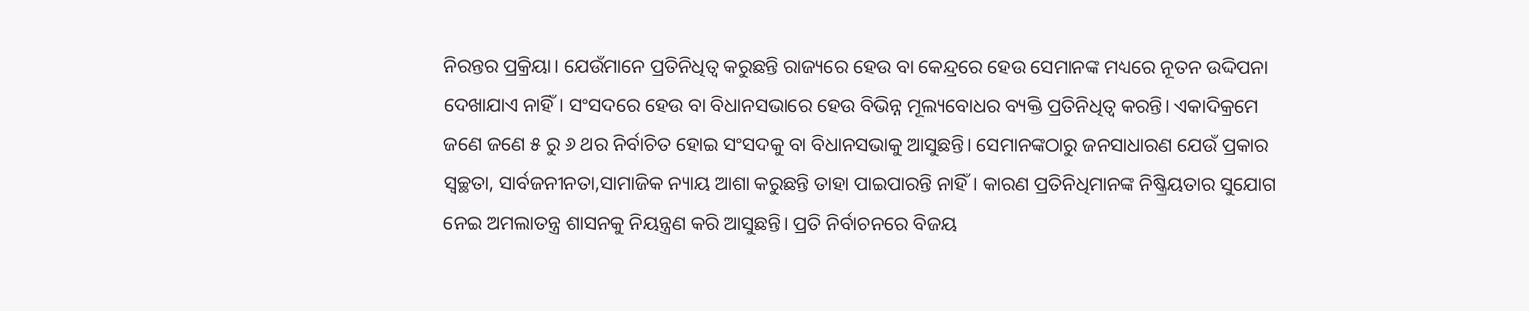ନିରନ୍ତର ପ୍ରକ୍ରିୟା। ଯେଉଁମାନେ ପ୍ରତିନିଧିତ୍ୱ କରୁଛନ୍ତି ରାଜ୍ୟରେ ହେଉ ବା କେନ୍ଦ୍ରରେ ହେଉ ସେମାନଙ୍କ ମଧ୍ୟରେ ନୂତନ ଉଦ୍ଦିପନା ଦେଖାଯାଏ ନାହିଁ। ସଂସଦରେ ହେଉ ବା ବିଧାନସଭାରେ ହେଉ ବିଭିନ୍ନ ମୂଲ୍ୟବୋଧର ବ୍ୟକ୍ତି ପ୍ରତିନିଧିତ୍ୱ କରନ୍ତି। ଏକାଦିକ୍ରମେ ଜଣେ ଜଣେ ୫ ରୁ ୬ ଥର ନିର୍ବାଚିତ ହୋଇ ସଂସଦକୁ ବା ବିଧାନସଭାକୁ ଆସୁଛନ୍ତି। ସେମାନଙ୍କଠାରୁ ଜନସାଧାରଣ ଯେଉଁ ପ୍ରକାର ସ୍ବଚ୍ଛତା, ସାର୍ବଜନୀନତା,ସାମାଜିକ ନ୍ୟାୟ ଆଶା କରୁଛନ୍ତି ତାହା ପାଇପାରନ୍ତି ନାହିଁ। କାରଣ ପ୍ରତିନିଧିମାନଙ୍କ ନିଷ୍କ୍ରିୟତାର ସୁଯୋଗ ନେଇ ଅମଲାତନ୍ତ୍ର ଶାସନକୁ ନିୟନ୍ତ୍ରଣ କରି ଆସୁଛନ୍ତି। ପ୍ରତି ନିର୍ବାଚନରେ ବିଜୟ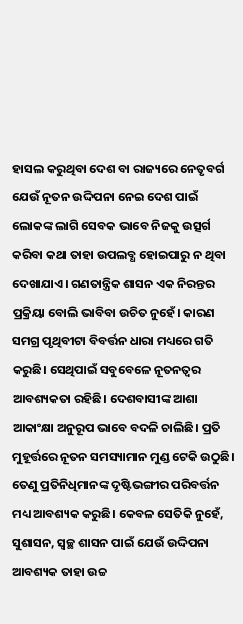ହାସଲ କରୁଥିବା ଦେଶ ବା ରାଜ୍ୟରେ ନେତୃବର୍ଗ ଯେଉଁ ନୂତନ ଉଦ୍ଦିପନା ନେଇ ଦେଶ ପାଇଁ ଲୋକଙ୍କ ଲାଗି ସେବକ ଭାବେ ନିଜକୁ ଉତ୍ସର୍ଗ କରିବା କଥା ତାହା ଉପଲବ୍ଧ ହୋଇପାରୁ ନ ଥିବା ଦେଖାଯାଏ। ଗଣତାନ୍ତ୍ରିକ ଶାସନ ଏକ ନିରନ୍ତର ପ୍ରକ୍ରିୟା ବୋଲି ଭାବିବା ଉଚିତ ନୁହେଁ। କାରଣ ସମଗ୍ର ପୃଥିବୀଟା ବିବର୍ତ୍ତନ ଧାରା ମଧ୍ୟରେ ଗତି କରୁଛି। ସେଥିପାଇଁ ସବୁବେଳେ ନୂତନତ୍ୱର ଆବଶ୍ୟକତା ରହିଛି। ଦେଶବାସୀଙ୍କ ଆଶା ଆକାଂକ୍ଷା ଅନୁରୂପ ଭାବେ ବଦଳି ଚାଲିଛି। ପ୍ରତି ମୁହୂର୍ତ୍ତରେ ନୂତନ ସମସ୍ୟାମାନ ମୁଣ୍ଡ ଟେକି ଉଠୁଛି। ତେଣୁ ପ୍ରତିନିଧିମାନଙ୍କ ଦୃଷ୍ଟିଭଙ୍ଗୀର ପରିବର୍ତ୍ତନ ମଧ୍ୟ ଆବଶ୍ୟକ କରୁଛି। କେବଳ ସେତିକି ନୁହେଁ, ସୁଶାସନ, ସ୍ବଚ୍ଛ ଶାସନ ପାଇଁ ଯେଉଁ ଉଦ୍ଦିପନା ଆବଶ୍ୟକ ତାହା ଉଚ୍ଚ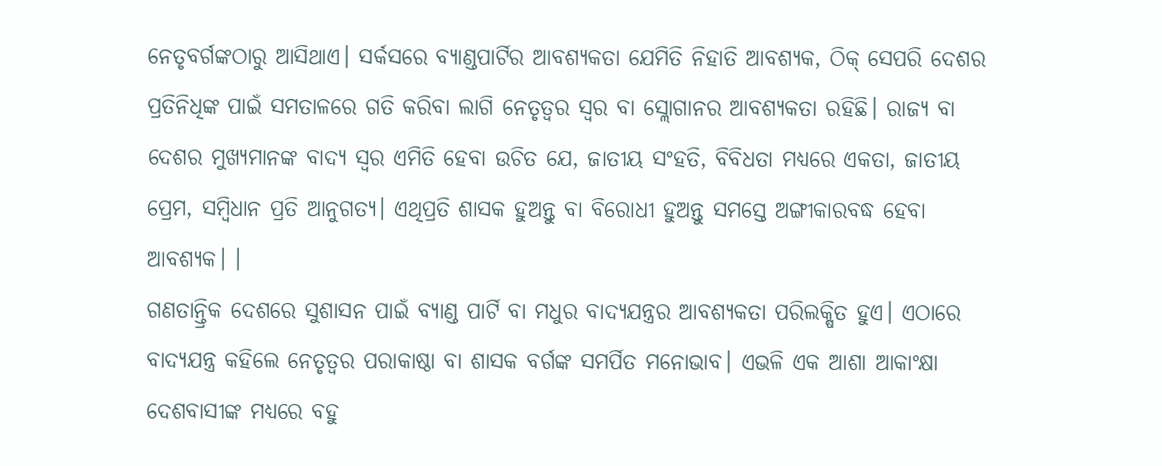ନେତୃବର୍ଗଙ୍କଠାରୁ ଆସିଥାଏ। ସର୍କସରେ ବ୍ୟାଣ୍ଡପାର୍ଟିର ଆବଶ୍ୟକତା ଯେମିତି ନିହାତି ଆବଶ୍ୟକ, ଠିକ୍‌ ସେପରି ଦେଶର ପ୍ରତିନିଧିଙ୍କ ପାଇଁ ସମତାଳରେ ଗତି କରିବା ଲାଗି ନେତୃତ୍ୱର ସ୍ବର ବା ସ୍ଲୋଗାନର ଆବଶ୍ୟକତା ରହିଛି। ରାଜ୍ୟ ବା ଦେଶର ମୁଖ୍ୟମାନଙ୍କ ବାଦ୍ୟ ସ୍ବର ଏମିତି ହେବା ଉଚିତ ଯେ, ଜାତୀୟ ସଂହତି, ବିବିଧତା ମଧ୍ୟରେ ଏକତା, ଜାତୀୟ ପ୍ରେମ, ସମ୍ବିଧାନ ପ୍ରତି ଆନୁଗତ୍ୟ। ଏଥିପ୍ରତି ଶାସକ ହୁଅନ୍ତୁ ବା ବିରୋଧୀ ହୁଅନ୍ତୁ ସମସ୍ତେ ଅଙ୍ଗୀକାରବଦ୍ଧ ହେବା ଆବଶ୍ୟକ। ।
ଗଣତାନ୍ତ୍ରିକ ଦେଶରେ ସୁଶାସନ ପାଇଁ ବ୍ୟାଣ୍ଡ ପାର୍ଟି ବା ମଧୁର ବାଦ୍ୟଯନ୍ତ୍ରର ଆବଶ୍ୟକତା ପରିଲକ୍ଷିତ ହୁଏ। ଏଠାରେ ବାଦ୍ୟଯନ୍ତ୍ର କହିଲେ ନେତୃତ୍ୱର ପରାକାଷ୍ଠା ବା ଶାସକ ବର୍ଗଙ୍କ ସମର୍ପିତ ମନୋଭାବ। ଏଭଳି ଏକ ଆଶା ଆକାଂକ୍ଷା ଦେଶବାସୀଙ୍କ ମଧ୍ୟରେ ବହୁ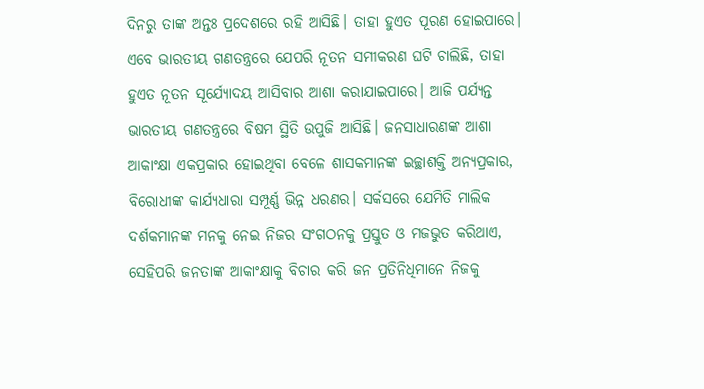ଦିନରୁ ତାଙ୍କ ଅନ୍ତଃ ପ୍ରଦେଶରେ ରହି ଆସିଛି। ତାହା ହୁଏତ ପୂରଣ ହୋଇପାରେ। ଏବେ ଭାରତୀୟ ଗଣତନ୍ତ୍ରରେ ଯେପରି ନୂତନ ସମୀକରଣ ଘଟି ଚାଲିଛି, ତାହା ହୁଏତ ନୂତନ ସୂର୍ଯ୍ୟୋଦୟ ଆସିବାର ଆଶା କରାଯାଇପାରେ। ଆଜି ପର୍ଯ୍ୟନ୍ତ ଭାରତୀୟ ଗଣତନ୍ତ୍ରରେ ବିଷମ ସ୍ଥିତି ଉପୁଜି ଆସିଛି। ଜନସାଧାରଣଙ୍କ ଆଶା ଆକାଂକ୍ଷା ଏକପ୍ରକାର ହୋଇଥିବା ବେଳେ ଶାସକମାନଙ୍କ ଇଚ୍ଛାଶକ୍ତି ଅନ୍ୟପ୍ରକାର, ବିରୋଧୀଙ୍କ କାର୍ଯ୍ୟଧାରା ସମ୍ପୂର୍ଣ୍ଣ ଭିନ୍ନ ଧରଣର। ସର୍କସରେ ଯେମିତି ମାଲିକ ଦର୍ଶକମାନଙ୍କ ମନକୁ ନେଇ ନିଜର ସଂଗଠନକୁ ପ୍ରସ୍ତୁତ ଓ ମଜଭୁତ କରିଥାଏ, ସେହିପରି ଜନତାଙ୍କ ଆକାଂକ୍ଷାକୁ ବିଚାର କରି ଜନ ପ୍ରତିନିଧିମାନେ ନିଜକୁ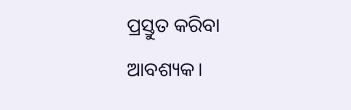ପ୍ରସ୍ତୁତ କରିବା ଆବଶ୍ୟକ।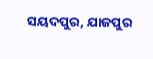ସୟଦପୁର, ଯାଜପୁର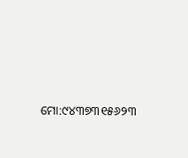ମୋ:୯୪୩୭୩୧୫୬୨୩